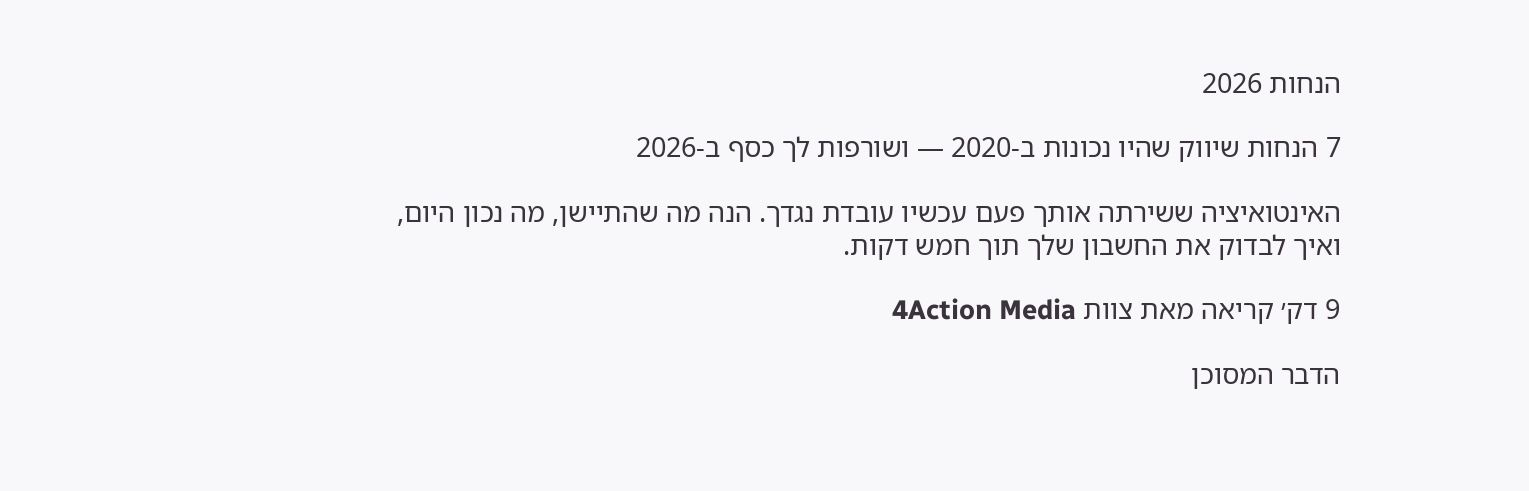הנחות 2026

7 הנחות שיווק שהיו נכונות ב‑2020 — ושורפות לך כסף ב‑2026

האינטואיציה ששירתה אותך פעם עכשיו עובדת נגדך. הנה מה שהתיישן, מה נכון היום, ואיך לבדוק את החשבון שלך תוך חמש דקות.

9 דק׳ קריאה מאת צוות 4Action Media

הדבר המסוכן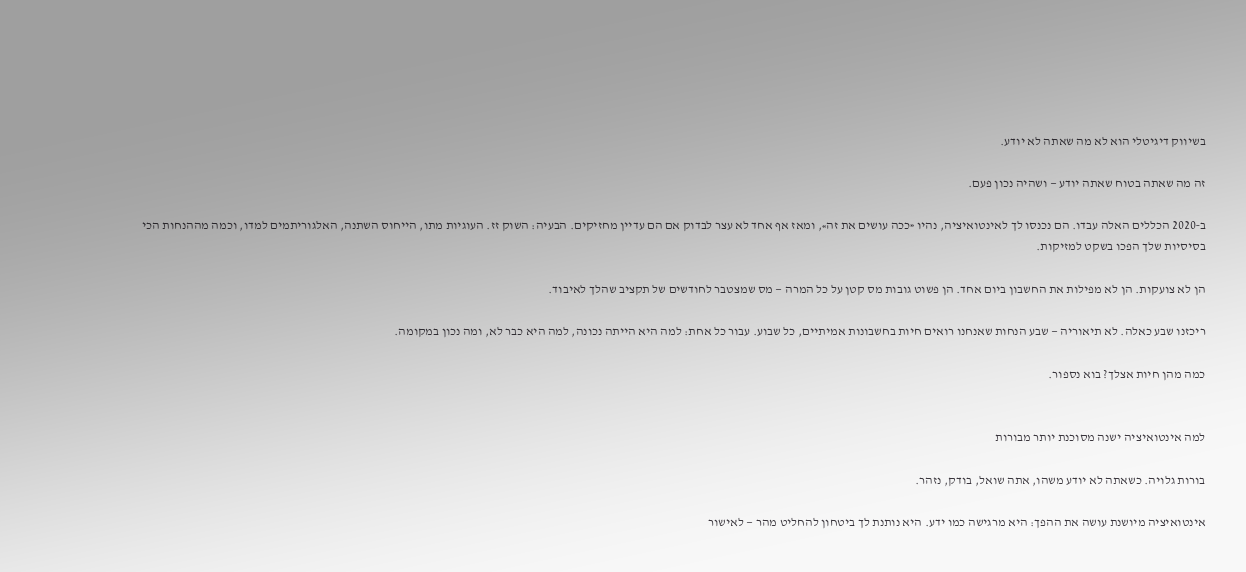בשיווק דיגיטלי הוא לא מה שאתה לא יודע.

זה מה שאתה בטוח שאתה יודע — ושהיה נכון פעם.

ב‑2020 הכללים האלה עבדו. הם נכנסו לך לאינטואיציה, נהיו «ככה עושים את זה», ומאז אף אחד לא עצר לבדוק אם הם עדיין מחזיקים. הבעיה: השוק זז. העוגיות מתו, הייחוס השתנה, האלגוריתמים למדו, וכמה מההנחות הכי בסיסיות שלך הפכו בשקט למזיקות.

הן לא צועקות. הן לא מפילות את החשבון ביום אחד. הן פשוט גובות מס קטן על כל המרה — מס שמצטבר לחודשים של תקציב שהלך לאיבוד.

ריכזנו שבע כאלה. לא תיאוריה — שבע הנחות שאנחנו רואים חיות בחשבונות אמיתיים, כל שבוע. עבור כל אחת: למה היא הייתה נכונה, למה היא כבר לא, ומה נכון במקומה.

כמה מהן חיות אצלך? בוא נספור.


למה אינטואיציה ישנה מסוכנת יותר מבורות

בורות גלויה. כשאתה לא יודע משהו, אתה שואל, בודק, נזהר.

אינטואיציה מיושנת עושה את ההפך: היא מרגישה כמו ידע. היא נותנת לך ביטחון להחליט מהר — לאישור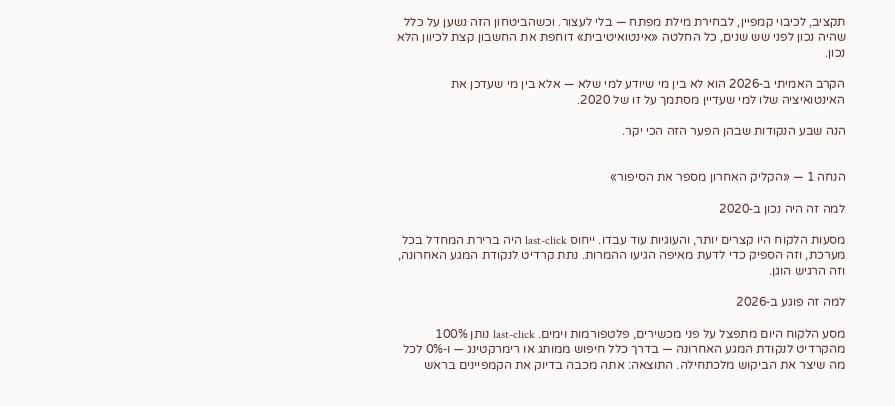תקציב, לכיבוי קמפיין, לבחירת מילת מפתח — בלי לעצור. וכשהביטחון הזה נשען על כלל שהיה נכון לפני שש שנים, כל החלטה «אינטואיטיבית» דוחפת את החשבון קצת לכיוון הלא נכון.

הקרב האמיתי ב‑2026 הוא לא בין מי שיודע למי שלא — אלא בין מי שעדכן את האינטואיציה שלו למי שעדיין מסתמך על זו של 2020.

הנה שבע הנקודות שבהן הפער הזה הכי יקר.


הנחה 1 — «הקליק האחרון מספר את הסיפור»

למה זה היה נכון ב‑2020

מסעות הלקוח היו קצרים יותר, והעוגיות עוד עבדו. ייחוס last-click היה ברירת המחדל בכל מערכת, וזה הספיק כדי לדעת מאיפה הגיעו ההמרות. נתת קרדיט לנקודת המגע האחרונה, וזה הרגיש הוגן.

למה זה פוגע ב‑2026

מסע הלקוח היום מתפצל על פני מכשירים, פלטפורמות וימים. last-click נותן 100% מהקרדיט לנקודת המגע האחרונה — בדרך כלל חיפוש ממותג או רימרקטינג — ו‑0% לכל מה שיצר את הביקוש מלכתחילה. התוצאה: אתה מכבה בדיוק את הקמפיינים בראש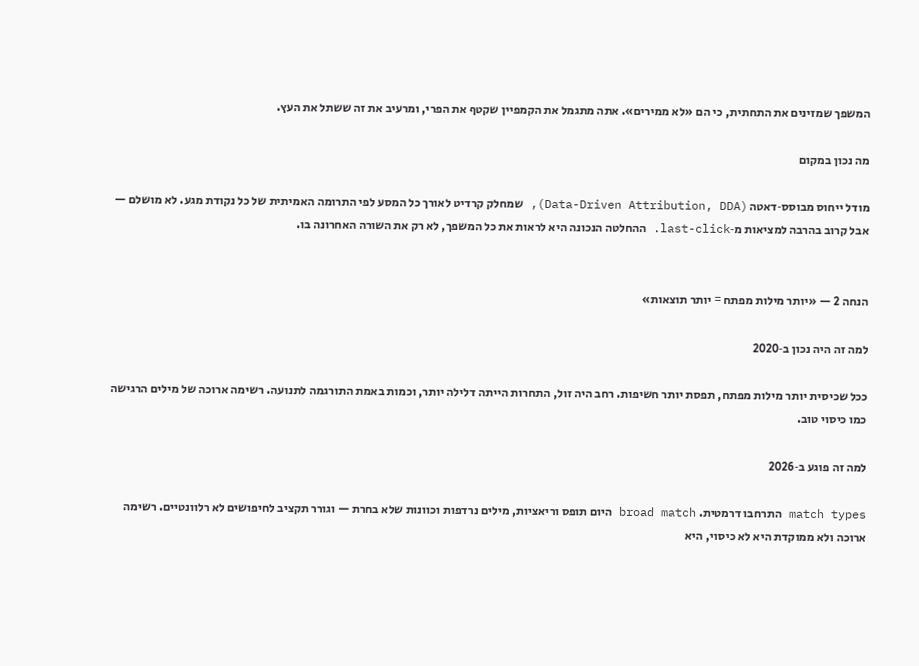המשפך שמזינים את התחתית, כי הם «לא ממירים». אתה מתגמל את הקמפיין שקטף את הפרי, ומרעיב את זה ששתל את העץ.

מה נכון במקום

מודל ייחוס מבוסס‑דאטה (Data-Driven Attribution, DDA), שמחלק קרדיט לאורך כל המסע לפי התרומה האמיתית של כל נקודת מגע. לא מושלם — אבל קרוב בהרבה למציאות מ‑last-click. ההחלטה הנכונה היא לראות את כל המשפך, לא רק את השורה האחרונה בו.


הנחה 2 — «יותר מילות מפתח = יותר תוצאות»

למה זה היה נכון ב‑2020

ככל שכיסית יותר מילות מפתח, תפסת יותר חשיפות. רחב היה זול, התחרות הייתה דלילה יותר, וכמות באמת התורגמה לתנועה. רשימה ארוכה של מילים הרגישה כמו כיסוי טוב.

למה זה פוגע ב‑2026

match types התרחבו דרמטית. broad match היום תופס וריאציות, מילים נרדפות וכוונות שלא בחרת — וגורר תקציב לחיפושים לא רלוונטיים. רשימה ארוכה ולא ממוקדת היא לא כיסוי, היא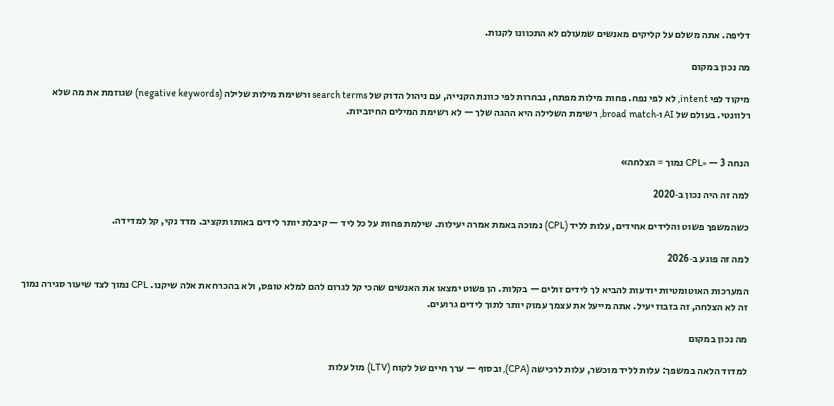דליפה. אתה משלם על קליקים מאנשים שמעולם לא התכוונו לקנות.

מה נכון במקום

מיקוד לפי intent, לא לפי נפח. פחות מילות מפתח, נבחרות לפי כוונת הקנייה, עם ניהול הדוק של search terms ורשימת מילות שלילה (negative keywords) שגוזמת את מה שלא רלוונטי. בעולם של AI ו‑broad match, רשימת השלילה היא ההגה שלך — לא רשימת המילים החיוביות.


הנחה 3 — «CPL נמוך = הצלחה»

למה זה היה נכון ב‑2020

כשהמשפך פשוט והלידים אחידים, עלות לליד (CPL) נמוכה באמת אמרה יעילות. שילמת פחות על כל ליד — קיבלת יותר לידים באותו תקציב. מדד נקי, קל למדידה.

למה זה פוגע ב‑2026

המערכות האוטומטיות יודעות להביא לך לידים זולים — בקלות. הן פשוט ימצאו את האנשים שהכי קל לגרום להם למלא טופס, ולא בהכרח את אלה שיקנו. CPL נמוך לצד שיעור סגירה נמוך זה לא הצלחה, זה בזבוז יעיל. אתה מייעל את עצמך עמוק יותר לתוך לידים גרועים.

מה נכון במקום

למדוד הלאה במשפך: עלות לליד מוכשר, עלות לרכישה (CPA), ובסוף — ערך חיים של לקוח (LTV) מול עלות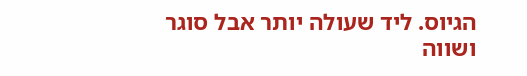הגיוס. ליד שעולה יותר אבל סוגר ושווה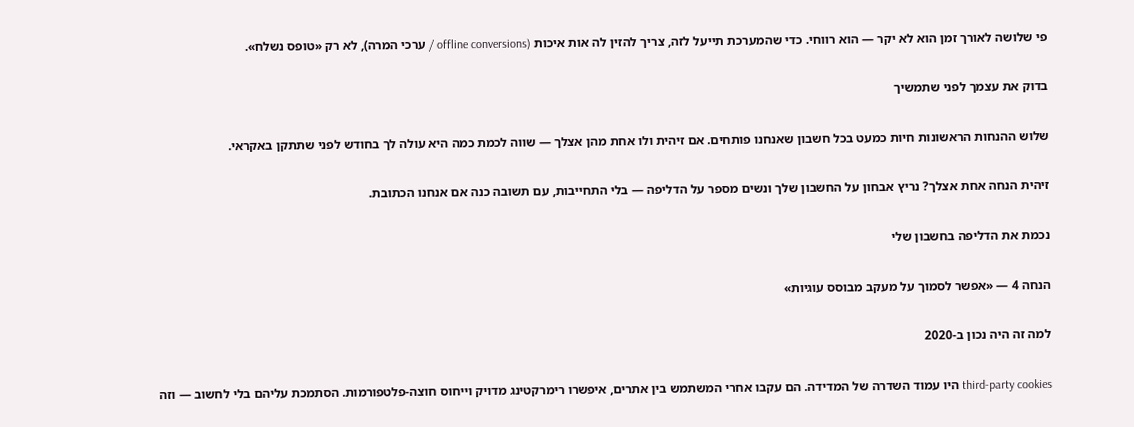פי שלושה לאורך זמן הוא לא יקר — הוא רווחי. כדי שהמערכת תייעל לזה, צריך להזין לה אות איכות (offline conversions / ערכי המרה), לא רק «טופס נשלח».

בדוק את עצמך לפני שתמשיך

שלוש ההנחות הראשונות חיות כמעט בכל חשבון שאנחנו פותחים. אם זיהית ולו אחת מהן אצלך — שווה לכמת כמה היא עולה לך בחודש לפני שתתקן באקראי.

זיהית הנחה אחת אצלך? נריץ אבחון על החשבון שלך ונשים מספר על הדליפה — בלי התחייבות, עם תשובה כנה אם אנחנו הכתובת.

נכמת את הדליפה בחשבון שלי

הנחה 4 — «אפשר לסמוך על מעקב מבוסס עוגיות»

למה זה היה נכון ב‑2020

third-party cookies היו עמוד השדרה של המדידה. הם עקבו אחרי המשתמש בין אתרים, איפשרו רימרקטינג מדויק וייחוס חוצה‑פלטפורמות. הסתמכת עליהם בלי לחשוב — וזה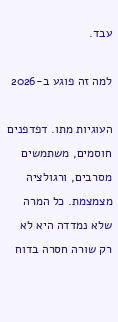עבד.

למה זה פוגע ב‑2026

העוגיות מתו. דפדפנים חוסמים, משתמשים מסרבים, ורגולציה מצמצמת. כל המרה שלא נמדדה היא לא רק שורה חסרה בדוח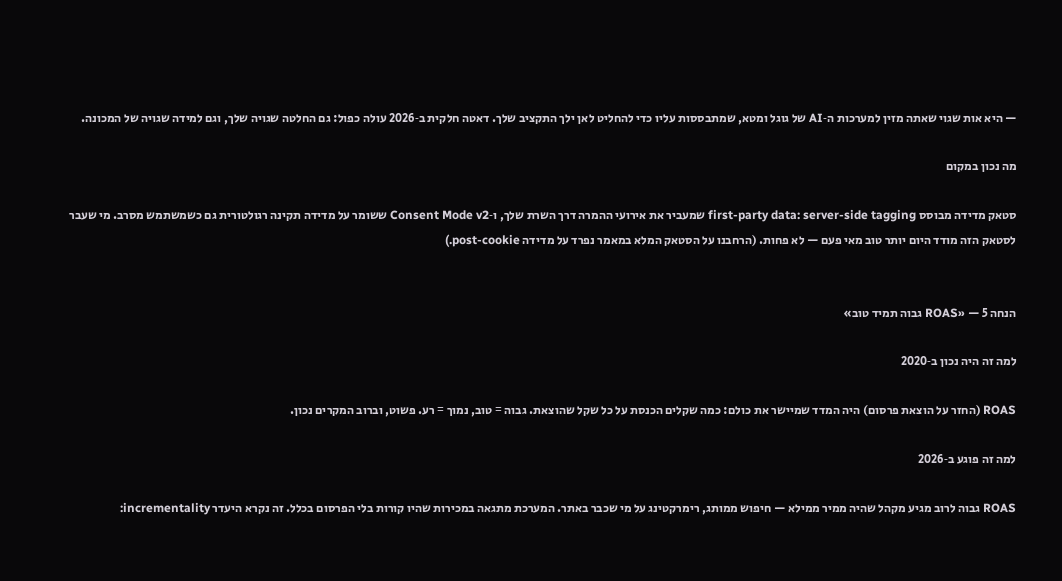— היא אות שגוי שאתה מזין למערכות ה‑AI של גוגל ומטא, שמתבססות עליו כדי להחליט לאן ילך התקציב שלך. דאטה חלקית ב‑2026 עולה כפול: גם החלטה שגויה שלך, וגם למידה שגויה של המכונה.

מה נכון במקום

סטאק מדידה מבוסס first-party data: server-side tagging שמעביר את אירועי ההמרה דרך השרת שלך, ו‑Consent Mode v2 ששומר על מדידה תקינה רגולטורית גם כשמשתמש מסרב. מי שעבר לסטאק הזה מודד היום יותר טוב מאי פעם — לא פחות. (הרחבנו על הסטאק המלא במאמר נפרד על מדידה post-cookie.)


הנחה 5 — «ROAS גבוה תמיד טוב»

למה זה היה נכון ב‑2020

ROAS (החזר על הוצאת פרסום) היה המדד שמיישר את כולם: כמה שקלים הכנסת על כל שקל שהוצאת. גבוה = טוב, נמוך = רע. פשוט, וברוב המקרים נכון.

למה זה פוגע ב‑2026

ROAS גבוה לרוב מגיע מקהל שהיה ממיר ממילא — חיפוש ממותג, רימרקטינג על מי שכבר באתר. המערכת מתגאה במכירות שהיו קורות בלי הפרסום בכלל. זה נקרא היעדר incrementality: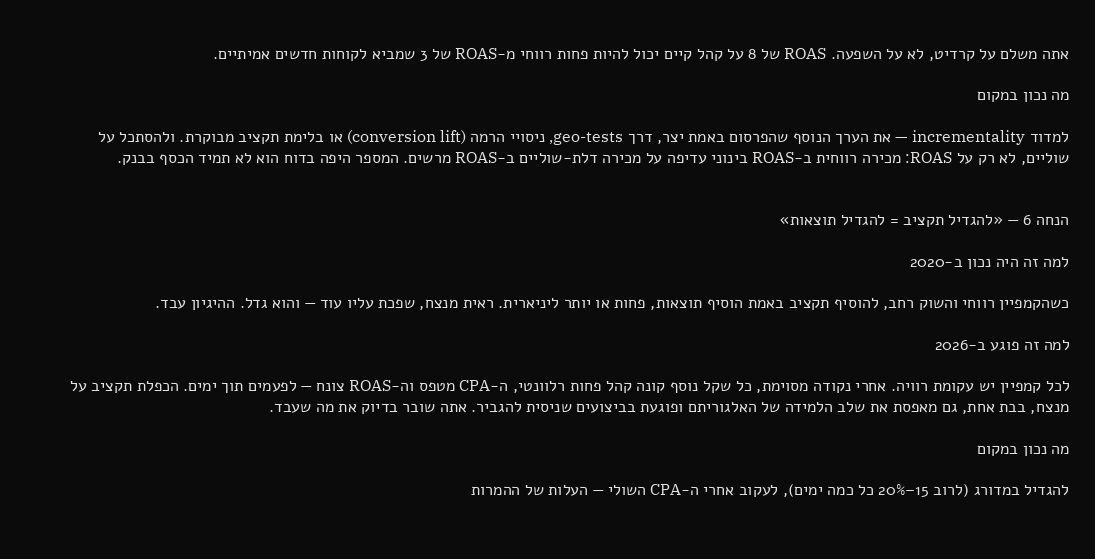אתה משלם על קרדיט, לא על השפעה. ROAS של 8 על קהל קיים יכול להיות פחות רווחי מ‑ROAS של 3 שמביא לקוחות חדשים אמיתיים.

מה נכון במקום

למדוד incrementality — את הערך הנוסף שהפרסום באמת יצר, דרך geo-tests, ניסויי הרמה (conversion lift) או בלימת תקציב מבוקרת. ולהסתכל על שוליים, לא רק על ROAS: מכירה רווחית ב‑ROAS בינוני עדיפה על מכירה דלת‑שוליים ב‑ROAS מרשים. המספר היפה בדוח הוא לא תמיד הכסף בבנק.


הנחה 6 — «להגדיל תקציב = להגדיל תוצאות»

למה זה היה נכון ב‑2020

כשהקמפיין רווחי והשוק רחב, להוסיף תקציב באמת הוסיף תוצאות, פחות או יותר ליניארית. ראית מנצח, שפכת עליו עוד — והוא גדל. ההיגיון עבד.

למה זה פוגע ב‑2026

לכל קמפיין יש עקומת רוויה. אחרי נקודה מסוימת, כל שקל נוסף קונה קהל פחות רלוונטי, ה‑CPA מטפס וה‑ROAS צונח — לפעמים תוך ימים. הכפלת תקציב על מנצח, בבת אחת, גם מאפסת את שלב הלמידה של האלגוריתם ופוגעת בביצועים שניסית להגביר. אתה שובר בדיוק את מה שעבד.

מה נכון במקום

להגדיל במדורג (לרוב 15–20% כל כמה ימים), לעקוב אחרי ה‑CPA השולי — העלות של ההמרות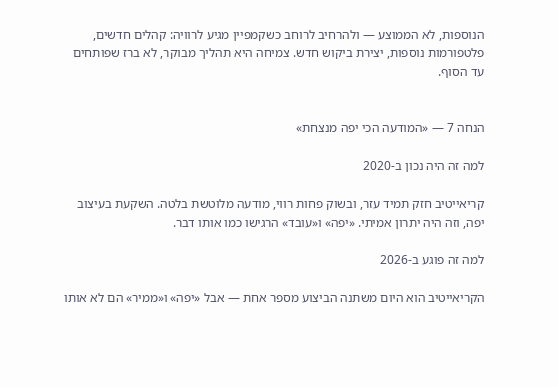הנוספות, לא הממוצע — ולהרחיב לרוחב כשקמפיין מגיע לרוויה: קהלים חדשים, פלטפורמות נוספות, יצירת ביקוש חדש. צמיחה היא תהליך מבוקר, לא ברז שפותחים עד הסוף.


הנחה 7 — «המודעה הכי יפה מנצחת»

למה זה היה נכון ב‑2020

קריאייטיב חזק תמיד עזר, ובשוק פחות רווי, מודעה מלוטשת בלטה. השקעת בעיצוב יפה, וזה היה יתרון אמיתי. «יפה» ו«עובד» הרגישו כמו אותו דבר.

למה זה פוגע ב‑2026

הקריאייטיב הוא היום משתנה הביצוע מספר אחת — אבל «יפה» ו«ממיר» הם לא אותו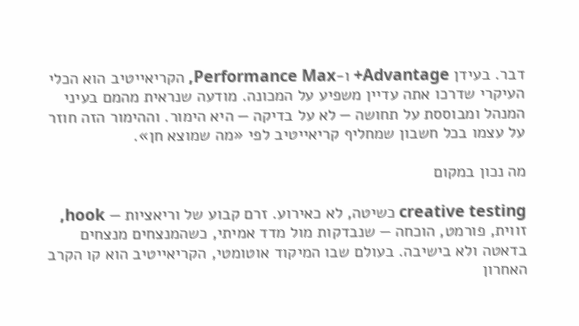דבר. בעידן Advantage+ ו‑Performance Max, הקריאייטיב הוא הכלי העיקרי שדרכו אתה עדיין משפיע על המכונה. מודעה שנראית מהמם בעיני המנהל ומבוססת על תחושה — לא על בדיקה — היא הימור. וההימור הזה חוזר על עצמו בכל חשבון שמחליף קריאייטיב לפי «מה שמוצא חן».

מה נכון במקום

creative testing כשיטה, לא כאירוע. זרם קבוע של וריאציות — hook, זווית, פורמט, הוכחה — שנבדקות מול מדד אמיתי, כשהמנצחים מנצחים בדאטה ולא בישיבה. בעולם שבו המיקוד אוטומטי, הקריאייטיב הוא קו הקרב האחרון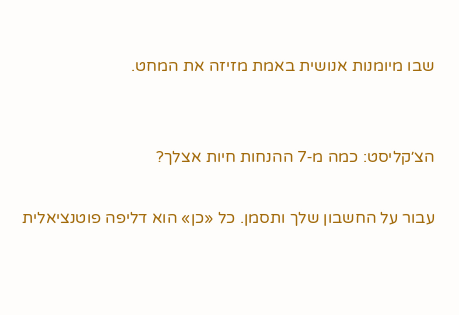שבו מיומנות אנושית באמת מזיזה את המחט.


הצ׳קליסט: כמה מ‑7 ההנחות חיות אצלך?

עבור על החשבון שלך ותסמן. כל «כן» הוא דליפה פוטנציאלית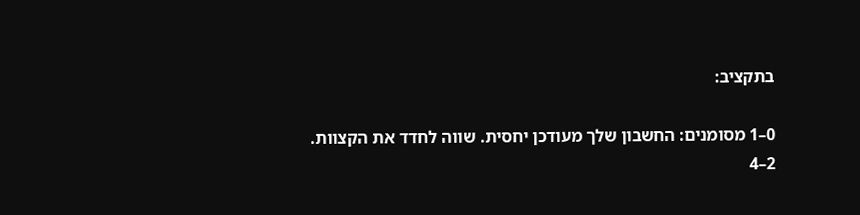בתקציב:

0–1 מסומנים: החשבון שלך מעודכן יחסית. שווה לחדד את הקצוות.
2–4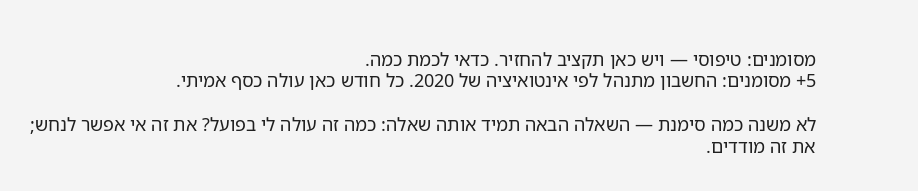מסומנים: טיפוסי — ויש כאן תקציב להחזיר. כדאי לכמת כמה.
5+ מסומנים: החשבון מתנהל לפי אינטואיציה של 2020. כל חודש כאן עולה כסף אמיתי.

לא משנה כמה סימנת — השאלה הבאה תמיד אותה שאלה: כמה זה עולה לי בפועל? את זה אי אפשר לנחש; את זה מודדים.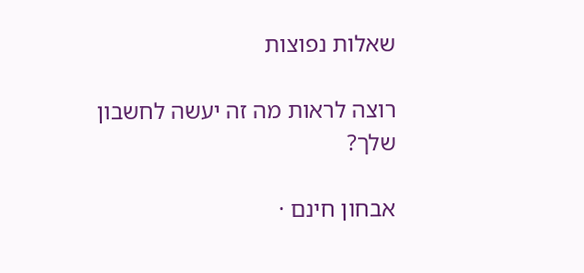שאלות נפוצות

רוצה לראות מה זה יעשה לחשבון שלך?

אבחון חינם ·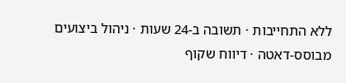ללא התחייבות · תשובה ב‑24 שעות · ניהול ביצועים מבוסס‑דאטה · דיווח שקוף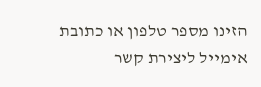הזינו מספר טלפון או כתובת אימייל ליצירת קשר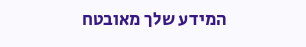המידע שלך מאובטח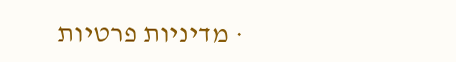· מדיניות פרטיות